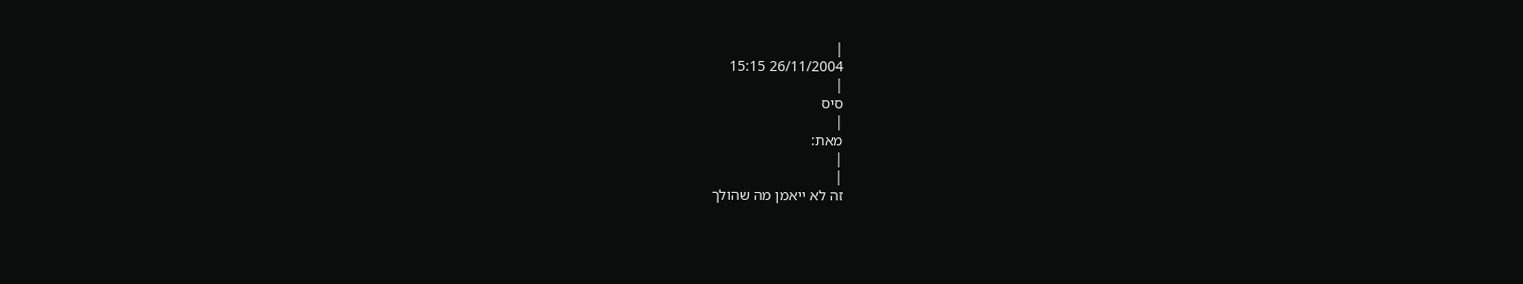|
26/11/2004 15:15
|
סיס
|
מאת:
|
|
זה לא ייאמן מה שהולך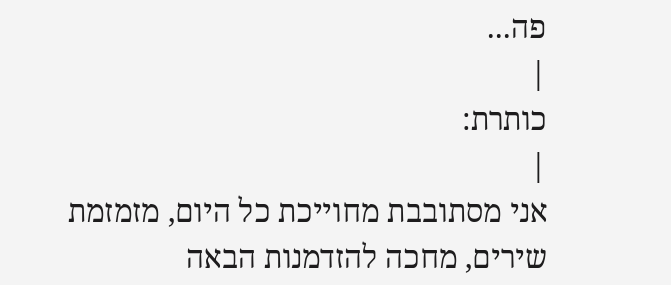פה...
|
כותרת:
|
אני מסתובבת מחוייכת כל היום, מזמזמת שירים, מחכה להזדמנות הבאה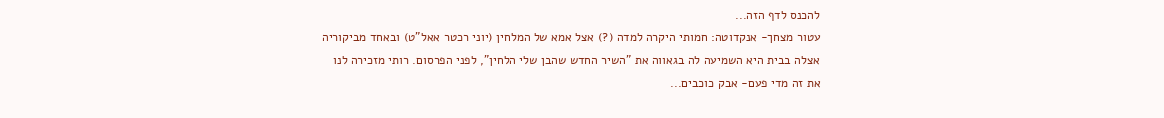להכנס לדף הזה...
עטור מצחך- אנקדוטה: חמותי היקרה למדה (?) אצל אמא של המלחין (יוני רכטר אאל"ט) ובאחד מביקוריה אצלה בבית היא השמיעה לה בגאווה את "השיר החדש שהבן שלי הלחין", לפני הפרסום. רותי מזכירה לנו את זה מדי פעם- אבק כוכבים...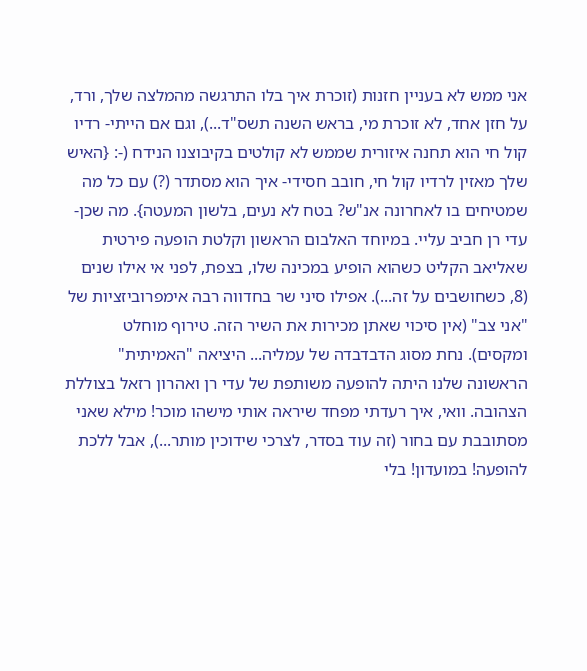אני ממש לא בעניין חזנות (זוכרת איך בלו התרגשה מהמלצה שלך, ורד, על חזן אחד, לא זוכרת מי, בראש השנה תשס"ד...), וגם אם הייתי- רדיו קול חי הוא תחנה איזורית שממש לא קולטים בקיבוצנו הנידח (-: {האיש שלך מאזין לרדיו קול חי, חובב חסידי- איך הוא מסתדר (?) עם כל מה שמטיחים בו לאחרונה אנ"ש? בטח לא נעים, בלשון המעטה}. מה שכן- עדי רן חביב עליי. במיוחד האלבום הראשון וקלטת הופעה פירטית שאליאב הקליט כשהוא הופיע במכינה שלו, בצפת, לפני אי אילו שנים (8, כשחושבים על זה...). אפילו סיני שר בחדווה רבה אימפרוביזציות של "אני צב" (אין סיכוי שאתן מכירות את השיר הזה. טירוף מוחלט ומקסים). נחת מסוג הדבדבדה של עמליה... היציאה "האמיתית" הראשונה שלנו היתה להופעה משותפת של עדי רן ואהרון רזאל בצוללת הצהובה. וואי, איך רעדתי מפחד שיראה אותי מישהו מוכר! מילא שאני מסתובבת עם בחור (זה עוד בסדר, לצרכי שידוכין מותר...), אבל ללכת להופעה! במועדון! בלי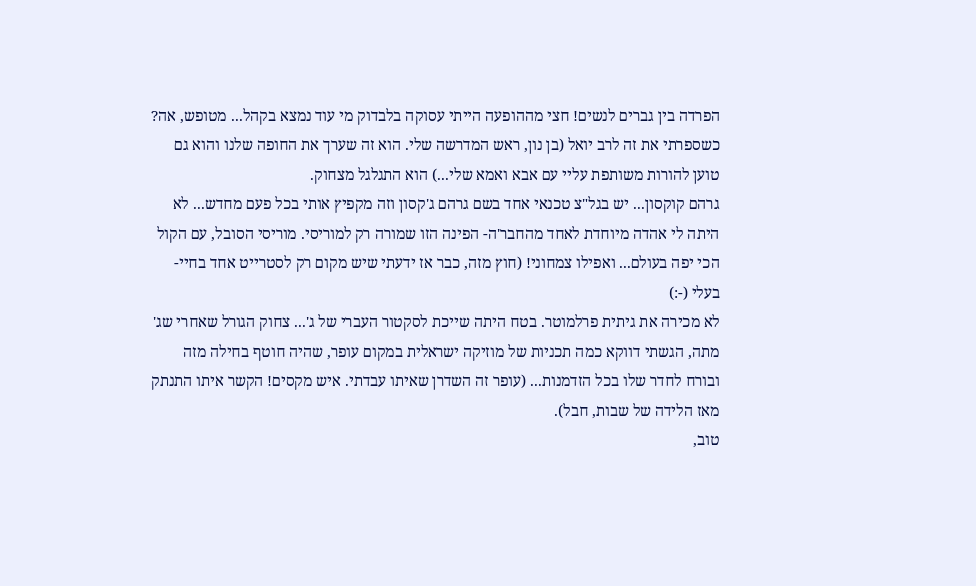הפרדה בין גברים לנשים! חצי מההופעה הייתי עסוקה בלבדוק מי עוד נמצא בקהל... מטופש, אה? כשספרתי את זה לרב יואל (בן נון, ראש המדרשה שלי. הוא זה שערך את החופה שלנו והוא גם טוען להורות משותפת עליי עם אבא ואמא שלי...) הוא התגלגל מצחוק.
גרהם קוקסון... יש בגל"צ טכנאי אחד בשם גרהם ג'קסון וזה מקפיץ אותי בכל פעם מחדש... לא היתה לי אהדה מיוחדת לאחד מהחבר'ה- הפינה הזו שמורה רק למוריסי. מוריסי הסובל, עם הקול הכי יפה בעולם... ואפילו צמחוני! (חוץ מזה, כבר אז ידעתי שיש מקום רק לסטרייט אחד בחיי- בעלי (-:)
לא מכירה את גיתית פרלמוטר. בטח היתה שייכת לסקטור העברי של ג'... צחוק הגורל שאחרי שג' מתה, הגשתי דווקא כמה תכניות של מוזיקה ישראלית במקום עופר, שהיה חוטף בחילה מזה ובורח לחדר שלו בכל הזדמנות... (עופר זה השדרן שאיתו עבדתי. איש מקסים! הקשר איתו התנתק מאז הלידה של שבות, חבל).
טוב,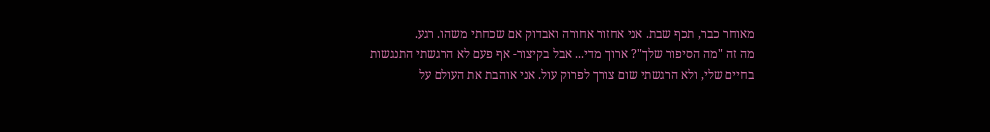מאוחר כבר, תכף שבת. אני אחזור אחורה ואבדוק אם שכחתי משהו. רגע.
מה זה "מה הסיפור שלך"? ארוך מדי... אבל בקיצור- אף פעם לא הרגשתי התנגשות בחיים שלי, ולא הרגשתי שום צורך לפרוק עול. אני אוהבת את העולם על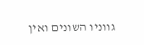גווניו השונים ואין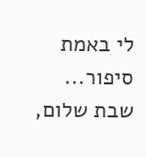לי באמת סיפור...
שבת שלום,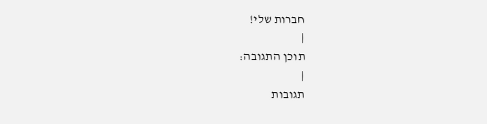חברות שלי!
|
תוכן התגובה:
|
תגובות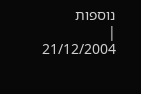נוספות
|
21/12/2004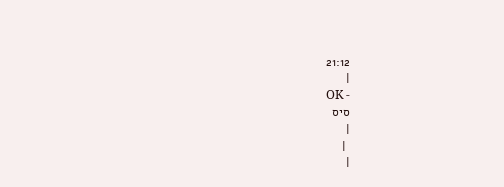21:12
|
OK -
סיס
|
 |
|